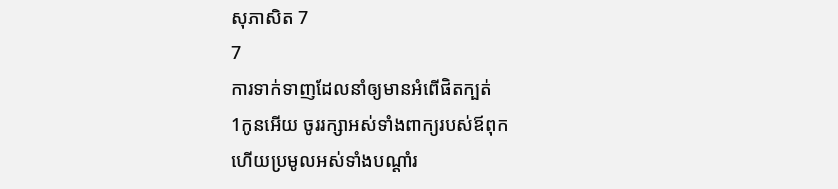សុភាសិត 7
7
ការទាក់ទាញដែលនាំឲ្យមានអំពើផិតក្បត់
1កូនអើយ ចូររក្សាអស់ទាំងពាក្យរបស់ឪពុក
ហើយប្រមូលអស់ទាំងបណ្ដាំរ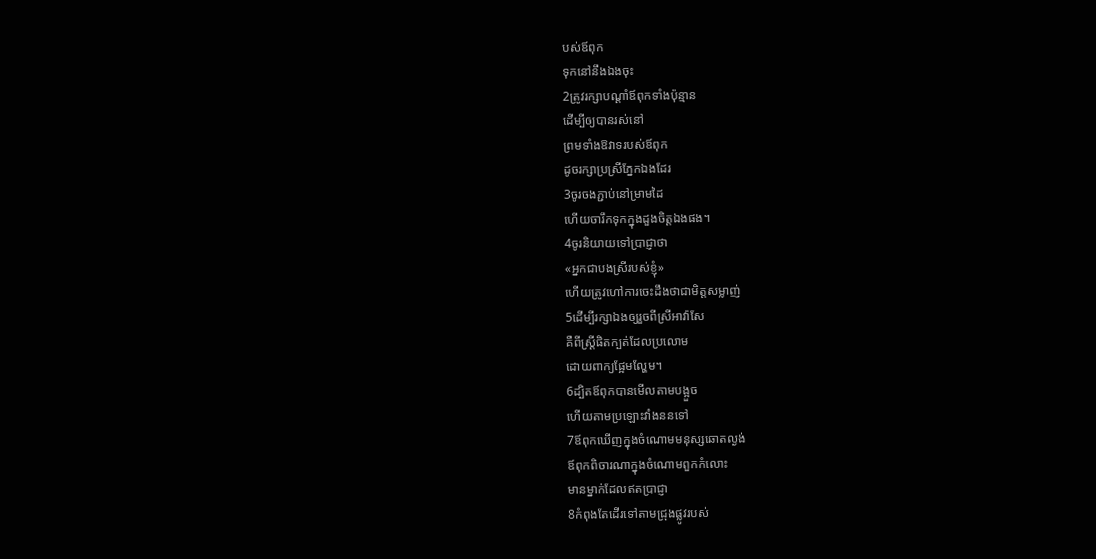បស់ឪពុក
ទុកនៅនឹងឯងចុះ
2ត្រូវរក្សាបណ្ដាំឪពុកទាំងប៉ុន្មាន
ដើម្បីឲ្យបានរស់នៅ
ព្រមទាំងឱវាទរបស់ឪពុក
ដូចរក្សាប្រស្រីភ្នែកឯងដែរ
3ចូរចងភ្ជាប់នៅម្រាមដៃ
ហើយចារឹកទុកក្នុងដួងចិត្តឯងផង។
4ចូរនិយាយទៅប្រាជ្ញាថា
«អ្នកជាបងស្រីរបស់ខ្ញុំ»
ហើយត្រូវហៅការចេះដឹងថាជាមិត្តសម្លាញ់
5ដើម្បីរក្សាឯងឲ្យរួចពីស្រីអាវ៉ាសែ
គឺពីស្ត្រីផិតក្បត់ដែលប្រលោម
ដោយពាក្យផ្អែមល្ហែម។
6ដ្បិតឪពុកបានមើលតាមបង្អួច
ហើយតាមប្រឡោះវាំងននទៅ
7ឪពុកឃើញក្នុងចំណោមមនុស្សឆោតល្ងង់
ឪពុកពិចារណាក្នុងចំណោមពួកកំលោះ
មានម្នាក់ដែលឥតប្រាជ្ញា
8កំពុងតែដើរទៅតាមជ្រុងផ្លូវរបស់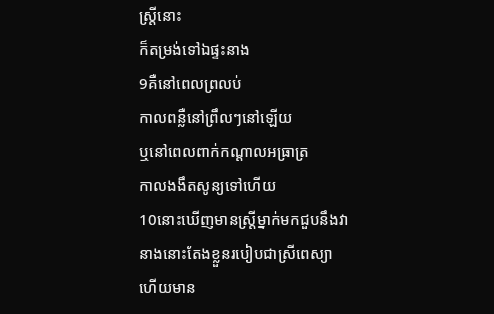ស្ត្រីនោះ
ក៏តម្រង់ទៅឯផ្ទះនាង
9គឺនៅពេលព្រលប់
កាលពន្លឺនៅព្រឹលៗនៅឡើយ
ឬនៅពេលពាក់កណ្ដាលអធ្រាត្រ
កាលងងឹតសូន្យទៅហើយ
10នោះឃើញមានស្ត្រីម្នាក់មកជួបនឹងវា
នាងនោះតែងខ្លួនរបៀបជាស្រីពេស្យា
ហើយមាន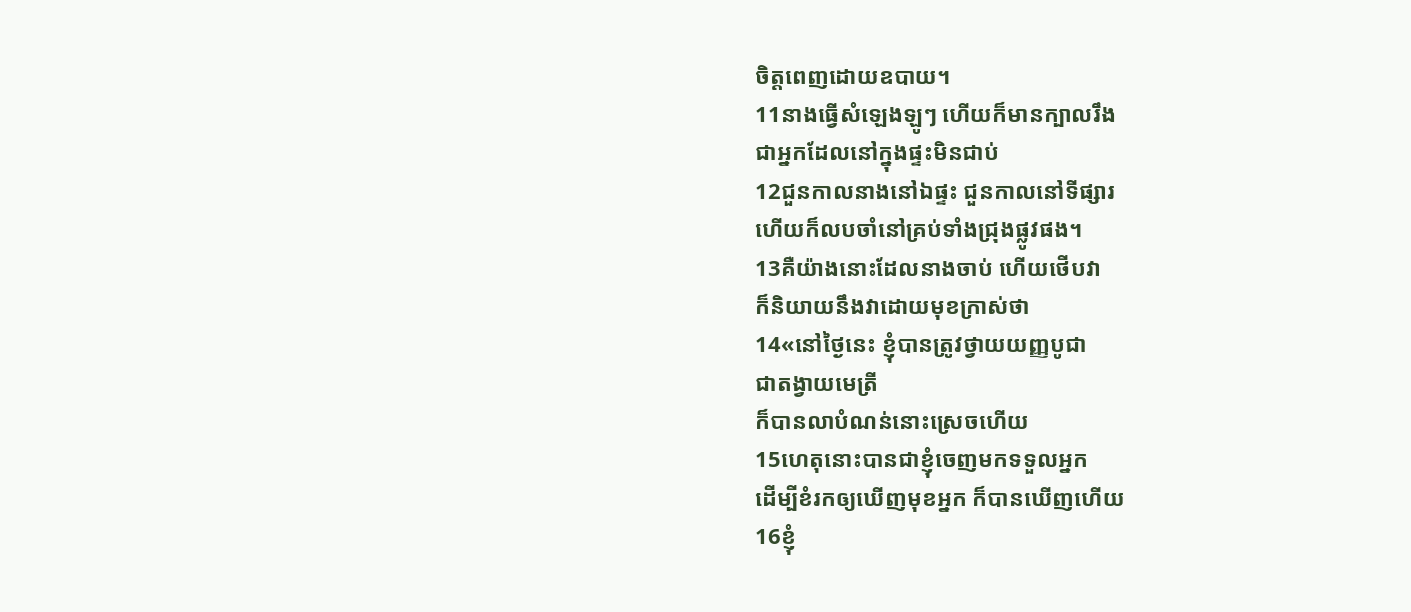ចិត្តពេញដោយឧបាយ។
11នាងធ្វើសំឡេងឡូៗ ហើយក៏មានក្បាលរឹង
ជាអ្នកដែលនៅក្នុងផ្ទះមិនជាប់
12ជួនកាលនាងនៅឯផ្ទះ ជួនកាលនៅទីផ្សារ
ហើយក៏លបចាំនៅគ្រប់ទាំងជ្រុងផ្លូវផង។
13គឺយ៉ាងនោះដែលនាងចាប់ ហើយថើបវា
ក៏និយាយនឹងវាដោយមុខក្រាស់ថា
14«នៅថ្ងៃនេះ ខ្ញុំបានត្រូវថ្វាយយញ្ញបូជា
ជាតង្វាយមេត្រី
ក៏បានលាបំណន់នោះស្រេចហើយ
15ហេតុនោះបានជាខ្ញុំចេញមកទទួលអ្នក
ដើម្បីខំរកឲ្យឃើញមុខអ្នក ក៏បានឃើញហើយ
16ខ្ញុំ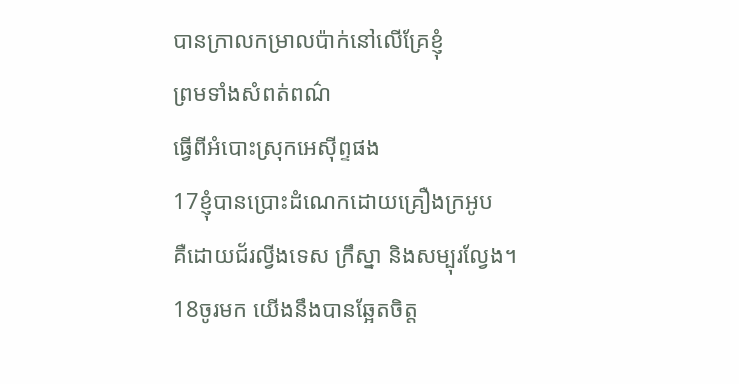បានក្រាលកម្រាលប៉ាក់នៅលើគ្រែខ្ញុំ
ព្រមទាំងសំពត់ពណ៌
ធ្វើពីអំបោះស្រុកអេស៊ីព្ទផង
17ខ្ញុំបានប្រោះដំណេកដោយគ្រឿងក្រអូប
គឺដោយជ័រល្វីងទេស ក្រឹស្នា និងសម្បុរល្វែង។
18ចូរមក យើងនឹងបានឆ្អែតចិត្ត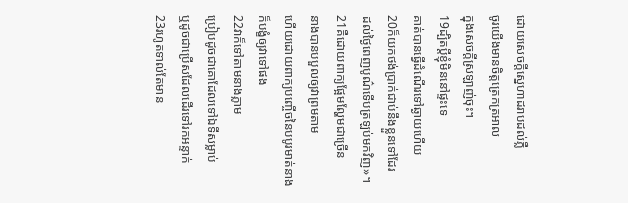ដោយសេចក្ដីស្នេហាដរាបដល់ភ្លឺ
ចូរយើងមានចិត្តត្រេកត្រអាល
ក្នុងសេចក្ដីស្រឡាញ់ចុះ។
19ដ្បិតប្តីខ្ញុំមិននៅផ្ទះទេ
គាត់បានធ្វើដំណើរទៅឆ្ងាយហើយ
20ក៏យកថង់ប្រាក់ជាប់នឹងខ្លួនទៅដែរ
ដល់ថ្ងៃពេញបូណ៌ទើបត្រឡប់មកវិញ»។
21គឺដោយពាក្យផ្អែមល្ហែមជាច្រើន
នាងបានបបួលឲ្យវាព្រមតាម
ហើយដោយពាក្យបញ្ចើចនៃបបូរមាត់នាង
ក៏បង្ខំឲ្យវាទៅផង
22វាក៏ទៅតាមនាងភ្លាម
ប្រៀបដូចជាគោដែលទៅឯទីសម្លាប់
ឬដូចជាប្រើសដែលដើរទៅរកអន្ទាក់
23រហូតទាល់តែមាន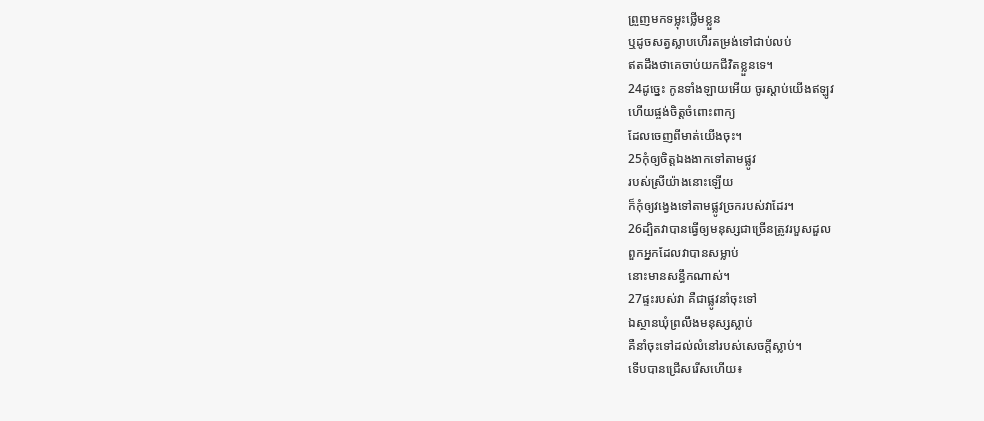ព្រួញមកទម្លុះថ្លើមខ្លួន
ឬដូចសត្វស្លាបហើរតម្រង់ទៅជាប់លប់
ឥតដឹងថាគេចាប់យកជីវិតខ្លួនទេ។
24ដូច្នេះ កូនទាំងឡាយអើយ ចូរស្តាប់យើងឥឡូវ
ហើយផ្ចង់ចិត្តចំពោះពាក្យ
ដែលចេញពីមាត់យើងចុះ។
25កុំឲ្យចិត្តឯងងាកទៅតាមផ្លូវ
របស់ស្រីយ៉ាងនោះឡើយ
ក៏កុំឲ្យវង្វេងទៅតាមផ្លូវច្រករបស់វាដែរ។
26ដ្បិតវាបានធ្វើឲ្យមនុស្សជាច្រើនត្រូវរបួសដួល
ពួកអ្នកដែលវាបានសម្លាប់
នោះមានសន្ធឹកណាស់។
27ផ្ទះរបស់វា គឺជាផ្លូវនាំចុះទៅ
ឯស្ថានឃុំព្រលឹងមនុស្សស្លាប់
គឺនាំចុះទៅដល់លំនៅរបស់សេចក្ដីស្លាប់។
ទើបបានជ្រើសរើសហើយ៖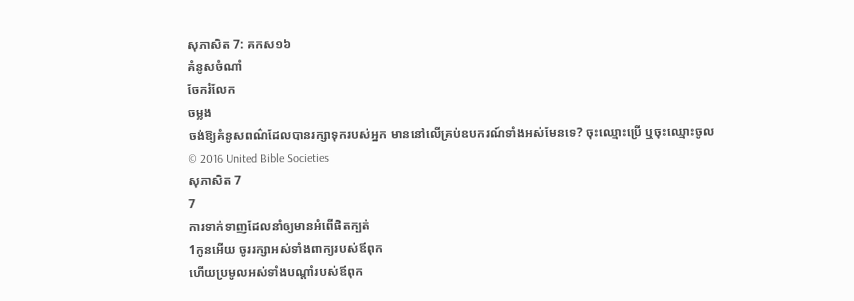សុភាសិត 7: គកស១៦
គំនូសចំណាំ
ចែករំលែក
ចម្លង
ចង់ឱ្យគំនូសពណ៌ដែលបានរក្សាទុករបស់អ្នក មាននៅលើគ្រប់ឧបករណ៍ទាំងអស់មែនទេ? ចុះឈ្មោះប្រើ ឬចុះឈ្មោះចូល
© 2016 United Bible Societies
សុភាសិត 7
7
ការទាក់ទាញដែលនាំឲ្យមានអំពើផិតក្បត់
1កូនអើយ ចូររក្សាអស់ទាំងពាក្យរបស់ឪពុក
ហើយប្រមូលអស់ទាំងបណ្ដាំរបស់ឪពុក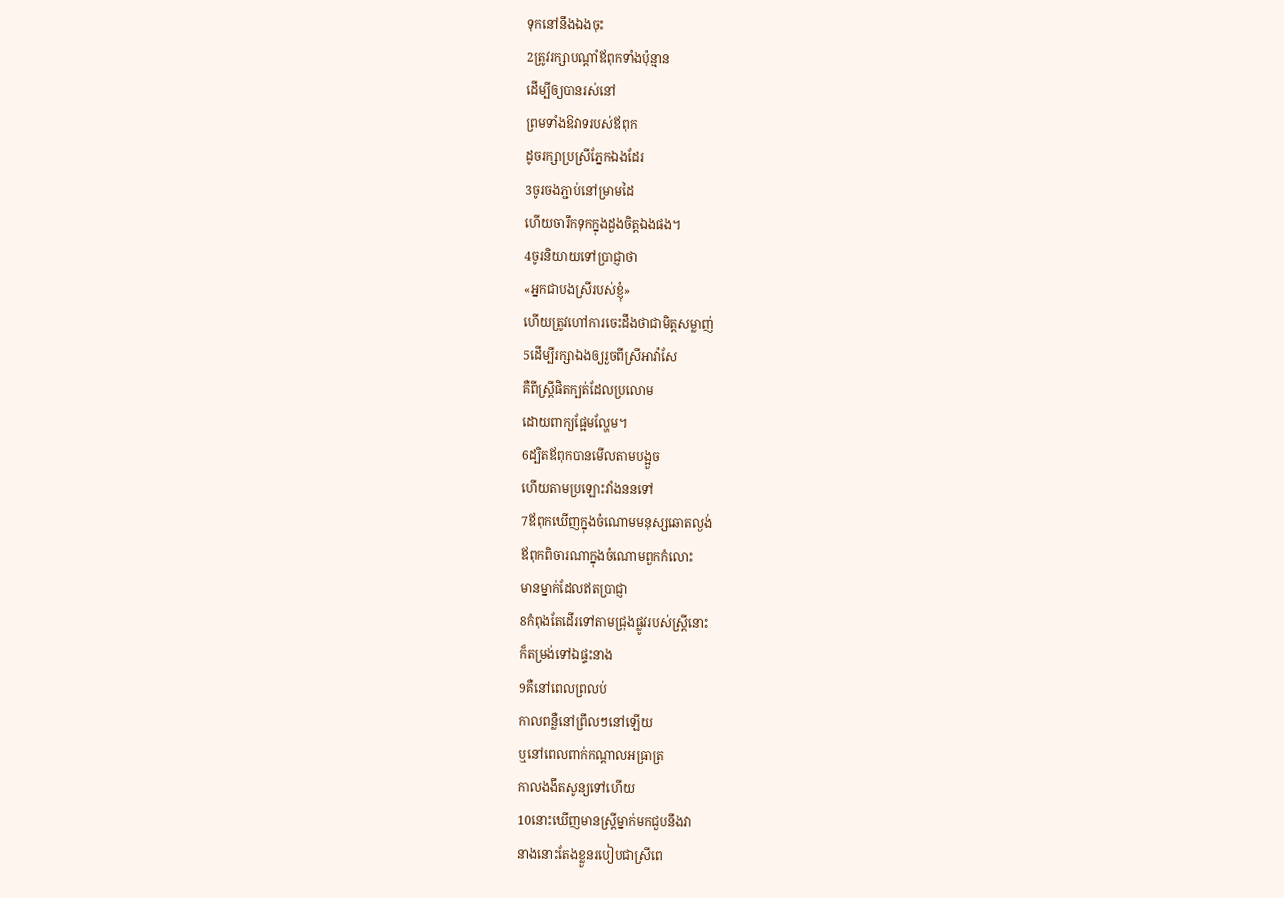ទុកនៅនឹងឯងចុះ
2ត្រូវរក្សាបណ្ដាំឪពុកទាំងប៉ុន្មាន
ដើម្បីឲ្យបានរស់នៅ
ព្រមទាំងឱវាទរបស់ឪពុក
ដូចរក្សាប្រស្រីភ្នែកឯងដែរ
3ចូរចងភ្ជាប់នៅម្រាមដៃ
ហើយចារឹកទុកក្នុងដួងចិត្តឯងផង។
4ចូរនិយាយទៅប្រាជ្ញាថា
«អ្នកជាបងស្រីរបស់ខ្ញុំ»
ហើយត្រូវហៅការចេះដឹងថាជាមិត្តសម្លាញ់
5ដើម្បីរក្សាឯងឲ្យរួចពីស្រីអាវ៉ាសែ
គឺពីស្ត្រីផិតក្បត់ដែលប្រលោម
ដោយពាក្យផ្អែមល្ហែម។
6ដ្បិតឪពុកបានមើលតាមបង្អួច
ហើយតាមប្រឡោះវាំងននទៅ
7ឪពុកឃើញក្នុងចំណោមមនុស្សឆោតល្ងង់
ឪពុកពិចារណាក្នុងចំណោមពួកកំលោះ
មានម្នាក់ដែលឥតប្រាជ្ញា
8កំពុងតែដើរទៅតាមជ្រុងផ្លូវរបស់ស្ត្រីនោះ
ក៏តម្រង់ទៅឯផ្ទះនាង
9គឺនៅពេលព្រលប់
កាលពន្លឺនៅព្រឹលៗនៅឡើយ
ឬនៅពេលពាក់កណ្ដាលអធ្រាត្រ
កាលងងឹតសូន្យទៅហើយ
10នោះឃើញមានស្ត្រីម្នាក់មកជួបនឹងវា
នាងនោះតែងខ្លួនរបៀបជាស្រីពេ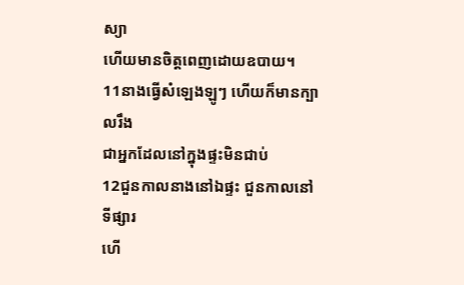ស្យា
ហើយមានចិត្តពេញដោយឧបាយ។
11នាងធ្វើសំឡេងឡូៗ ហើយក៏មានក្បាលរឹង
ជាអ្នកដែលនៅក្នុងផ្ទះមិនជាប់
12ជួនកាលនាងនៅឯផ្ទះ ជួនកាលនៅទីផ្សារ
ហើ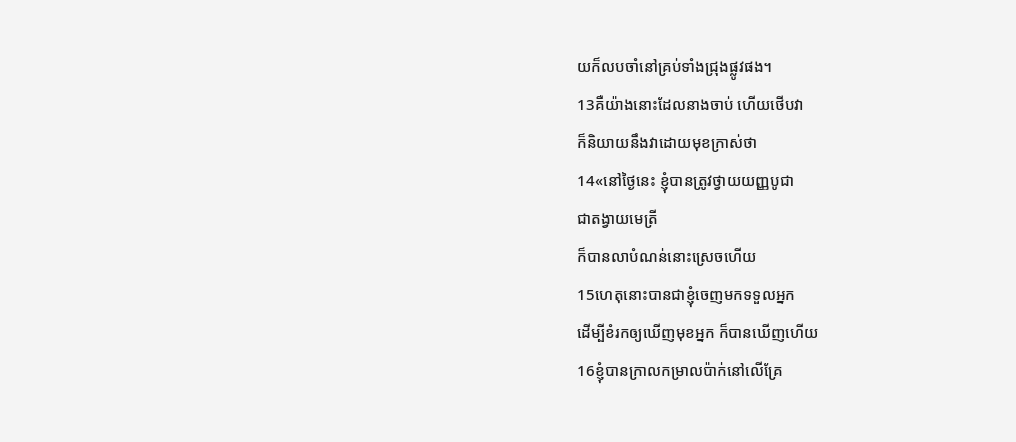យក៏លបចាំនៅគ្រប់ទាំងជ្រុងផ្លូវផង។
13គឺយ៉ាងនោះដែលនាងចាប់ ហើយថើបវា
ក៏និយាយនឹងវាដោយមុខក្រាស់ថា
14«នៅថ្ងៃនេះ ខ្ញុំបានត្រូវថ្វាយយញ្ញបូជា
ជាតង្វាយមេត្រី
ក៏បានលាបំណន់នោះស្រេចហើយ
15ហេតុនោះបានជាខ្ញុំចេញមកទទួលអ្នក
ដើម្បីខំរកឲ្យឃើញមុខអ្នក ក៏បានឃើញហើយ
16ខ្ញុំបានក្រាលកម្រាលប៉ាក់នៅលើគ្រែ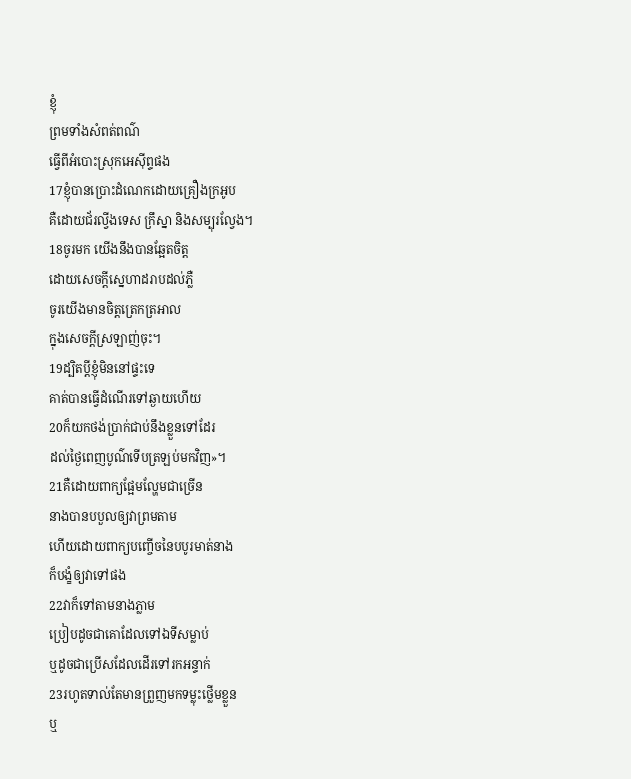ខ្ញុំ
ព្រមទាំងសំពត់ពណ៌
ធ្វើពីអំបោះស្រុកអេស៊ីព្ទផង
17ខ្ញុំបានប្រោះដំណេកដោយគ្រឿងក្រអូប
គឺដោយជ័រល្វីងទេស ក្រឹស្នា និងសម្បុរល្វែង។
18ចូរមក យើងនឹងបានឆ្អែតចិត្ត
ដោយសេចក្ដីស្នេហាដរាបដល់ភ្លឺ
ចូរយើងមានចិត្តត្រេកត្រអាល
ក្នុងសេចក្ដីស្រឡាញ់ចុះ។
19ដ្បិតប្តីខ្ញុំមិននៅផ្ទះទេ
គាត់បានធ្វើដំណើរទៅឆ្ងាយហើយ
20ក៏យកថង់ប្រាក់ជាប់នឹងខ្លួនទៅដែរ
ដល់ថ្ងៃពេញបូណ៌ទើបត្រឡប់មកវិញ»។
21គឺដោយពាក្យផ្អែមល្ហែមជាច្រើន
នាងបានបបួលឲ្យវាព្រមតាម
ហើយដោយពាក្យបញ្ចើចនៃបបូរមាត់នាង
ក៏បង្ខំឲ្យវាទៅផង
22វាក៏ទៅតាមនាងភ្លាម
ប្រៀបដូចជាគោដែលទៅឯទីសម្លាប់
ឬដូចជាប្រើសដែលដើរទៅរកអន្ទាក់
23រហូតទាល់តែមានព្រួញមកទម្លុះថ្លើមខ្លួន
ឬ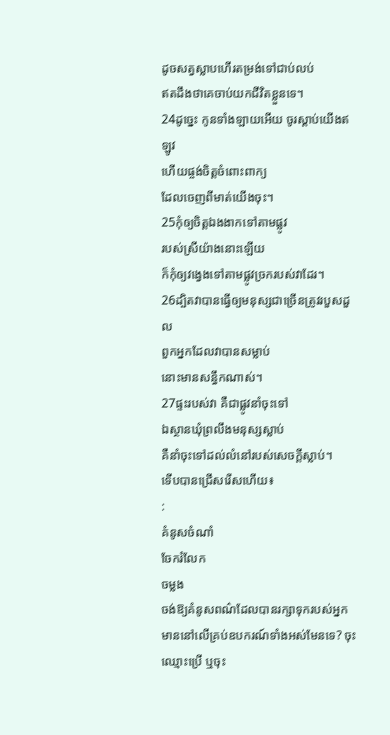ដូចសត្វស្លាបហើរតម្រង់ទៅជាប់លប់
ឥតដឹងថាគេចាប់យកជីវិតខ្លួនទេ។
24ដូច្នេះ កូនទាំងឡាយអើយ ចូរស្តាប់យើងឥឡូវ
ហើយផ្ចង់ចិត្តចំពោះពាក្យ
ដែលចេញពីមាត់យើងចុះ។
25កុំឲ្យចិត្តឯងងាកទៅតាមផ្លូវ
របស់ស្រីយ៉ាងនោះឡើយ
ក៏កុំឲ្យវង្វេងទៅតាមផ្លូវច្រករបស់វាដែរ។
26ដ្បិតវាបានធ្វើឲ្យមនុស្សជាច្រើនត្រូវរបួសដួល
ពួកអ្នកដែលវាបានសម្លាប់
នោះមានសន្ធឹកណាស់។
27ផ្ទះរបស់វា គឺជាផ្លូវនាំចុះទៅ
ឯស្ថានឃុំព្រលឹងមនុស្សស្លាប់
គឺនាំចុះទៅដល់លំនៅរបស់សេចក្ដីស្លាប់។
ទើបបានជ្រើសរើសហើយ៖
:
គំនូសចំណាំ
ចែករំលែក
ចម្លង
ចង់ឱ្យគំនូសពណ៌ដែលបានរក្សាទុករបស់អ្នក មាននៅលើគ្រប់ឧបករណ៍ទាំងអស់មែនទេ? ចុះឈ្មោះប្រើ ឬចុះ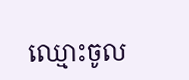ឈ្មោះចូល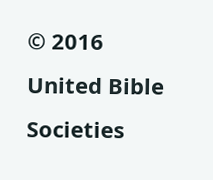© 2016 United Bible Societies